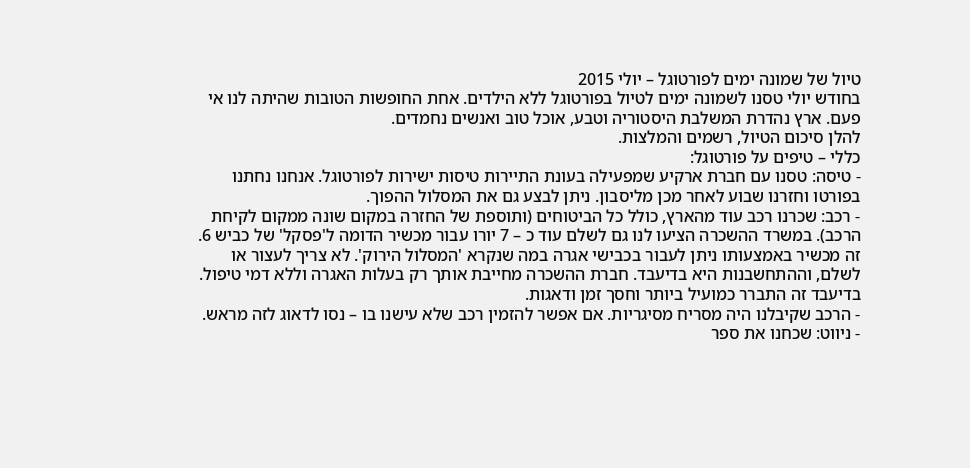טיול של שמונה ימים לפורטוגל – יולי 2015
בחודש יולי טסנו לשמונה ימים לטיול בפורטוגל ללא הילדים. אחת החופשות הטובות שהיתה לנו אי פעם. ארץ נהדרת המשלבת היסטוריה וטבע, אוכל טוב ואנשים נחמדים.
להלן סיכום הטיול, רשמים והמלצות.
כללי – טיפים על פורטוגל:
- טיסה: טסנו עם חברת ארקיע שמפעילה בעונת התיירות טיסות ישירות לפורטוגל. אנחנו נחתנו בפורטו וחזרנו שבוע לאחר מכן מליסבון. ניתן לבצע גם את המסלול ההפוך.
- רכב: שכרנו רכב עוד מהארץ, כולל כל הביטוחים (ותוספת של החזרה במקום שונה ממקום לקיחת הרכב). במשרד ההשכרה הציעו לנו גם לשלם עוד כ – 7 יורו עבור מכשיר הדומה ל'פסקל' של כביש 6. זה מכשיר באמצעותו ניתן לעבור בכבישי אגרה במה שנקרא 'המסלול הירוק'. לא צריך לעצור או לשלם, וההתחשבנות היא בדיעבד. חברת ההשכרה מחייבת אותך רק בעלות האגרה וללא דמי טיפול. בדיעבד זה התברר כמועיל ביותר וחסך זמן ודאגות.
- הרכב שקיבלנו היה מסריח מסיגריות. אם אפשר להזמין רכב שלא עישנו בו – נסו לדאוג לזה מראש.
- ניווט: שכחנו את ספר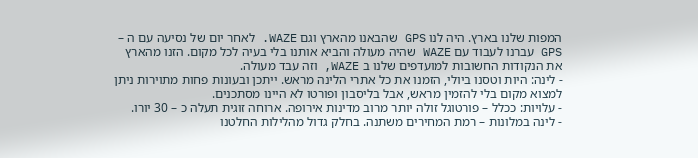המפות שלנו בארץ. היה לנו GPS שהבאנו מהארץ וגם WAZE. לאחר יום של נסיעה עם ה – GPS עברנו לעבוד עם WAZE שהיה מעולה והביא אותנו בלי בעיה לכל מקום. הזנו מהארץ את הנקודות החשובות למועדפים שלנו ב WAZE, וזה עבד מעולה.
- לינה: היות וטסנו ביולי, הזמנו את כל אתרי הלינה מראש. ייתכן ובעונות פחות מתוירות ניתן למצוא מקום בלי להזמין מראש, אבל בליסבון ופורטו לא היינו מסתכנים.
- עלויות: ככלל – פורטוגל זולה יותר מרוב מדינות אירופה. ארוחה זוגית תעלה כ – 30 יורו.
- לינה במלונות – רמת המחירים משתנה. בחלק גדול מהלילות החלטנו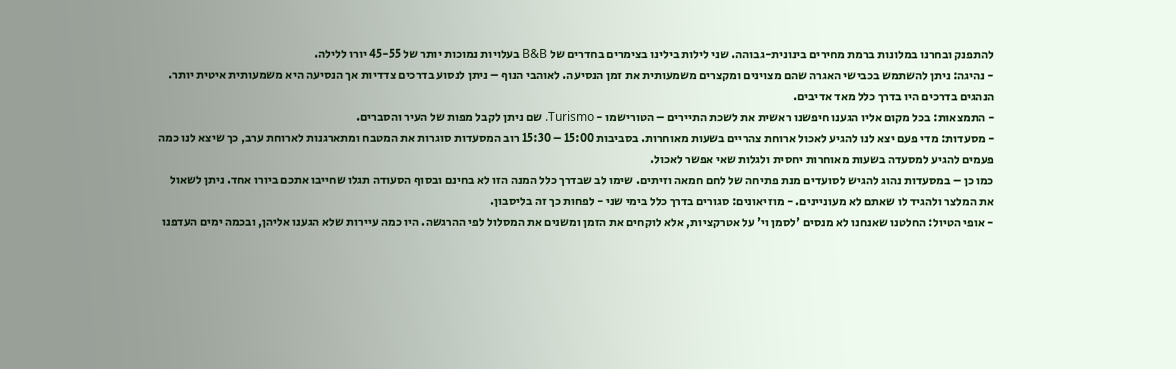להתפנק ובחרנו במלונות ברמת מחירים בינונית-גבוהה. שני לילות בילינו בצימרים בחדרים של B&B בעלויות נמוכות יותר של 45-55 יורו ללילה.
- נהיגה: ניתן להשתמש בכבישי האגרה שהם מצוינים ומקצרים משמעותית את זמן הנסיעה. לאוהבי הנוף – ניתן לנסוע בדרכים צדדיות אך הנסיעה היא משמעותית איטית יותר. הנהגים בדרכים היו בדרך כלל מאד אדיבים.
- התמצאות: בכל מקום אליו הגענו חיפשנו ראשית את לשכת התיירים – הטורישמו - Turismo. שם ניתן לקבל מפות של העיר והסברים.
- מסעדות: מדי פעם יצא לנו להגיע לאכול ארוחת צהריים בשעות מאוחרות. בסביבות 15:00 – 15:30 רוב המסעדות סוגרות את המטבח ומתארגנות לארוחת ערב, כך שיצא לנו כמה פעמים להגיע למסעדה בשעות מאוחרות יחסית ולגלות שאי אפשר לאכול.
כמו כן – במסעדות נהוג להגיש לסועדים מנת פתיחה של לחם חמאה וזיתים. שימו לב שבדרך כלל המנה הזו לא בחינם ובסוף הסעודה תגלו שחייבו אתכם ביורו אחד. ניתן לשאול את המלצר ולהגיד לו שאתם לא מעוניינים. - מוזיאונים: סגורים בדרך כלל בימי שני - לפחות כך זה בליסבון.
- אופי הטיול: החלטנו שאנחנו לא מנסים 'לסמן וי' על אטרקציות, אלא לוקחים את הזמן ומשנים את המסלול לפי ההרגשה. היו כמה עיירות שלא הגענו אליהן, ובכמה ימים העדפנו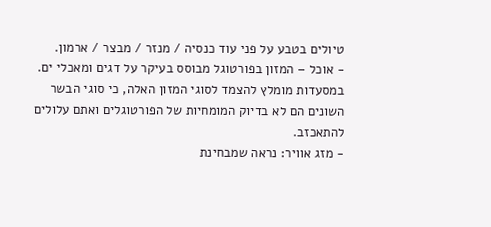טיולים בטבע על פני עוד כנסיה / מנזר / מבצר / ארמון.
- אוכל – המזון בפורטוגל מבוסס בעיקר על דגים ומאכלי ים. במסעדות מומלץ להצמד לסוגי המזון האלה, כי סוגי הבשר השונים הם לא בדיוק המומחיות של הפורטוגלים ואתם עלולים להתאכזב.
- מזג אוויר: נראה שמבחינת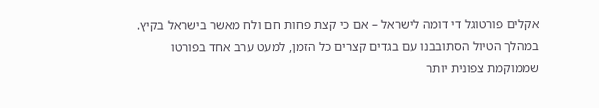אקלים פורטוגל די דומה לישראל – אם כי קצת פחות חם ולח מאשר בישראל בקיץ. במהלך הטיול הסתובבנו עם בגדים קצרים כל הזמן, למעט ערב אחד בפורטו שממוקמת צפונית יותר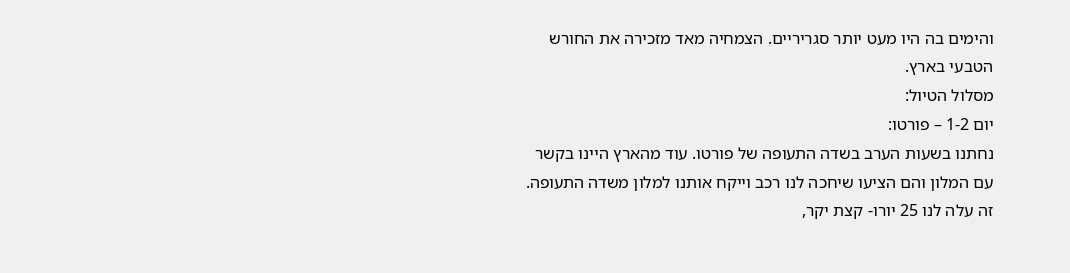והימים בה היו מעט יותר סגריריים. הצמחיה מאד מזכירה את החורש הטבעי בארץ.
מסלול הטיול:
יום 1-2 – פורטו:
נחתנו בשעות הערב בשדה התעופה של פורטו. עוד מהארץ היינו בקשר עם המלון והם הציעו שיחכה לנו רכב וייקח אותנו למלון משדה התעופה. זה עלה לנו 25 יורו- קצת יקר,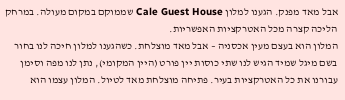אבל מאד מפנק. הגענו למלון Cale Guest House שממוקם במקום מעולה. במרחק הליכה קצרה מכל האטרקציות האפשריות.
המלון הוא בעצם מעין אכסניה – אבל מאד מוצלחת. כשהגענו למלון חיכה לנו בחור בשם מיגל שמיד הגיש לנו שתי כוסות יין פורט (היין המקומי), נתן לנו מפה וסימן עבורנו את כל האטרקציות בעיר. פתיחה מוצלחת מאד לטיול. המלון עצמו הוא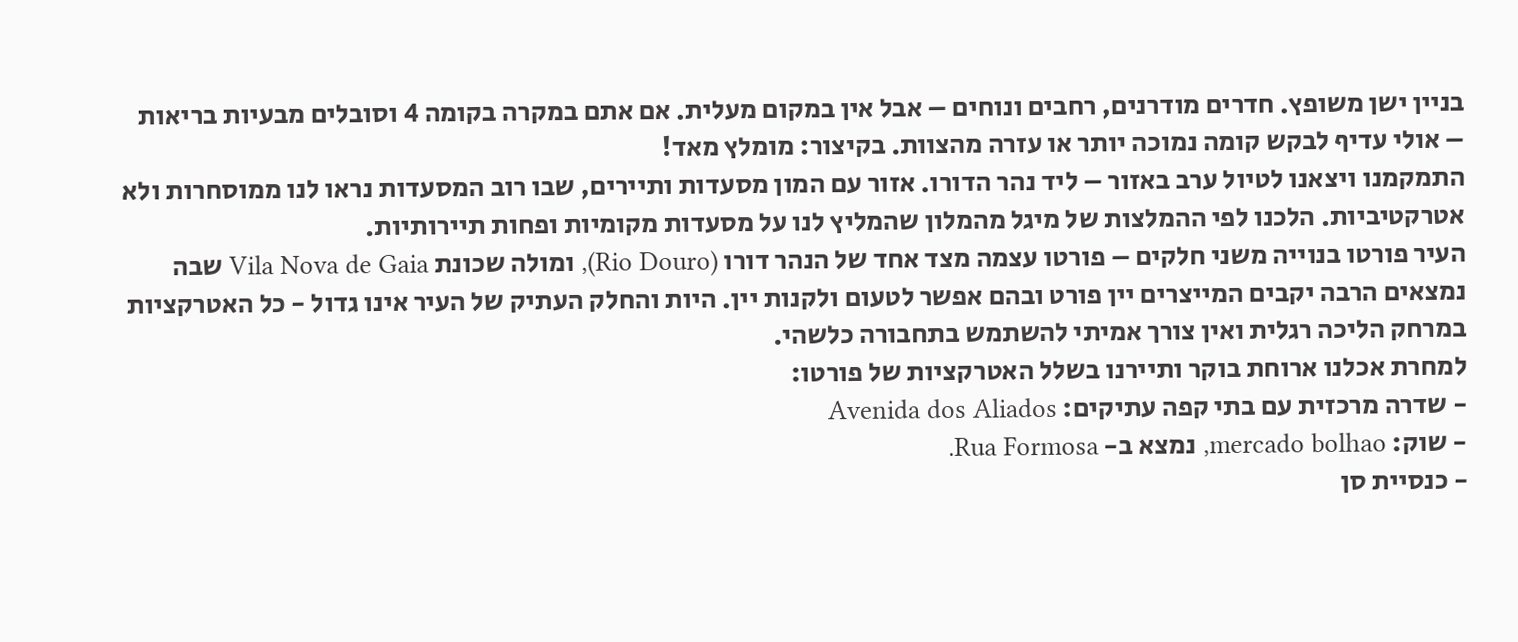בניין ישן משופץ. חדרים מודרנים, רחבים ונוחים – אבל אין במקום מעלית. אם אתם במקרה בקומה 4 וסובלים מבעיות בריאות – אולי עדיף לבקש קומה נמוכה יותר או עזרה מהצוות. בקיצור: מומלץ מאד!
התמקמנו ויצאנו לטיול ערב באזור – ליד נהר הדורו. אזור עם המון מסעדות ותיירים, שבו רוב המסעדות נראו לנו ממוסחרות ולא אטרקטיביות. הלכנו לפי ההמלצות של מיגל מהמלון שהמליץ לנו על מסעדות מקומיות ופחות תיירותיות.
העיר פורטו בנוייה משני חלקים – פורטו עצמה מצד אחד של הנהר דורו (Rio Douro), ומולה שכונת Vila Nova de Gaia שבה נמצאים הרבה יקבים המייצרים יין פורט ובהם אפשר לטעום ולקנות יין. היות והחלק העתיק של העיר אינו גדול - כל האטרקציות במרחק הליכה רגלית ואין צורך אמיתי להשתמש בתחבורה כלשהי.
למחרת אכלנו ארוחת בוקר ותיירנו בשלל האטרקציות של פורטו:
- שדרה מרכזית עם בתי קפה עתיקים: Avenida dos Aliados
- שוק: mercado bolhao, נמצא ב- Rua Formosa.
- כנסיית סן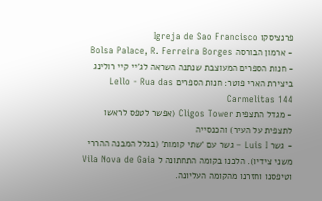פרנציסקו Igreja de Sao Francisco
- ארמון הבורסה Bolsa Palace, R. Ferreira Borges
- חנות הספרים המעוצבת שנתנה השראה לג'יי קיי רולינג ביצירת הארי פוטר: חנות הספרים Lello - Rua das Carmelitas 144
- מגדל התצפית Cligos Tower (אפשר לטפס לראשו לתצפית על העיר) והכנסייה
- גשר Luis I – גשר עם 'שתי קומות' (בגלל המבנה ההררי משני צידיו). הלכנו בקומה התחתונה ל Vila Nova de Gaia וטיפסנו וחזרנו מהקומה העליונה.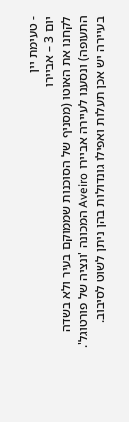- טעימת יין
יום 3 – אביירו
לקחנו את האוטו (מסניף של הסוכנות שממוקם בעיר ולא בשדה התעופה) ונסענו לעיירה אביירו Aveiro המכונה 'ונציה של פורטוגל'. בעיירה יש אכן תעלות ואפילו גונדולות בהן ניתן לשוט לסיבוב.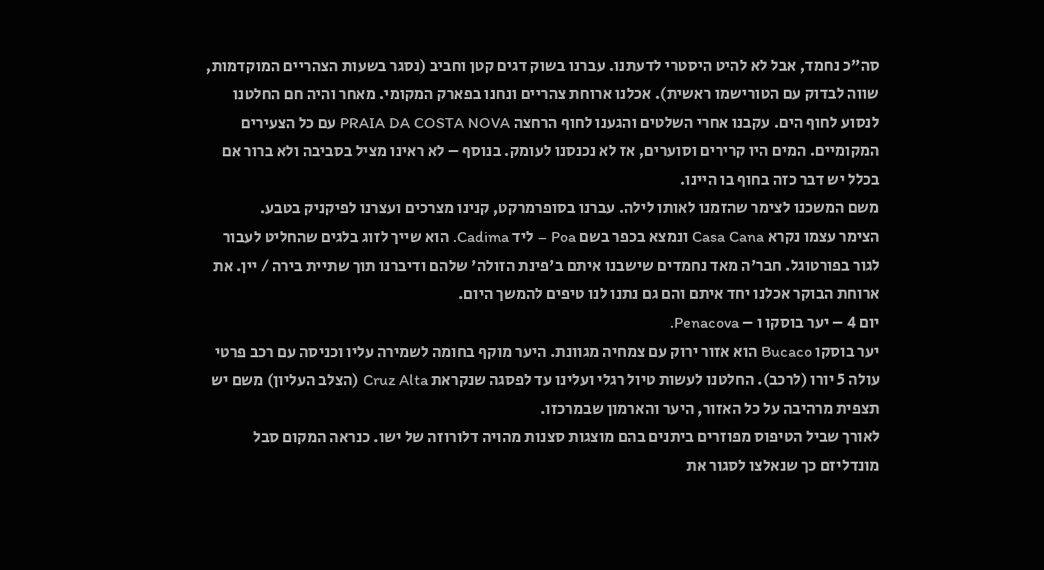סה"כ נחמד, אבל לא להיט היסטרי לדעתנו. עברנו בשוק דגים קטן וחביב (נסגר בשעות הצהריים המוקדמות, שווה לבדוק עם הטורישמו ראשית). אכלנו ארוחת צהריים ונחנו בפארק המקומי. מאחר והיה חם החלטנו לנסוע לחוף הים. עקבנו אחרי השלטים והגענו לחוף הרחצה PRAIA DA COSTA NOVA עם כל הצעירים המקומיים. המים היו קרירים וסוערים, אז לא נכנסנו לעומק. בנוסף – לא ראינו מציל בסביבה ולא ברור אם בכלל יש דבר כזה בחוף בו היינו.
משם המשכנו לצימר שהזמנו לאותו לילה. עברנו בסופרמרקט, קנינו מצרכים ועצרנו לפיקניק בטבע.
הצימר עצמו נקרא Casa Cana ונמצא בכפר בשם Poa – ליד Cadima. הוא שייך לזוג בלגים שהחליט לעבור לגור בפורטוגל. חבר'ה מאד נחמדים שישבנו איתם ב'פינת הזולה' שלהם ודיברנו תוך שתיית בירה / יין. את ארוחת הבוקר אכלנו יחד איתם והם גם נתנו לנו טיפים להמשך היום.
יום 4 – יער בוסקו ו – Penacova.
יער בוסקו Bucaco הוא אזור ירוק עם צמחיה מגוונת. היער מוקף בחומה לשמירה עליו וכניסה עם רכב פרטי עולה 5 יורו (לרכב). החלטנו לעשות טיול רגלי ועלינו עד לפסגה שנקראת Cruz Alta (הצלב העליון) משם יש תצפית מרהיבה על כל האזור, היער והארמון שבמרכזו.
לאורך שביל הטיפוס מפוזרים ביתנים בהם מוצגות סצנות מהויה דלורוזה של ישו. כנראה המקום סבל מונדליזם כך שנאלצו לסגור את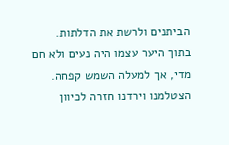הביתנים ולרשת את הדלתות.
בתוך היער עצמו היה נעים ולא חם מדי, אך למעלה השמש קפחה. הצטלמנו וירדנו חזרה לכיוון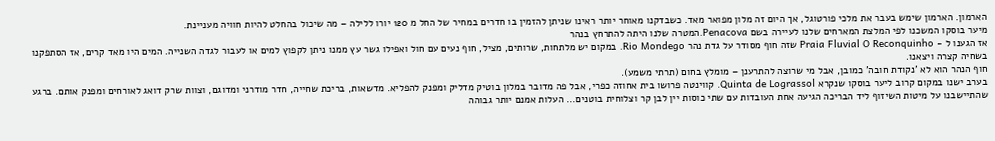הארמון. הארמון שימש בעבר את מלכי פורטוגל, אך היום זה מלון מפואר מאד. כשבדקנו מאוחר יותר ראינו שניתן להזמין בו חדרים במחיר של החל מ 120 יורו ללילה – מה שיכול בהחלט להיות חוויה מעניינת.
מיער בוסקו המשכנו לפי המלצת המארחים שלנו לעיירה בשם Penacova.המטרה שלנו היתה להתרחץ בנהר
אז הגענו ל - Praia Fluvial O Reconquinho שזה חוף מסודר על גדת נהר Rio Mondego. במקום יש מלתחות, שרותים, מציל, חוף נעים עם חול ואפילו גשר עץ ממנו ניתן לקפוץ למים או לעבור לגדה השנייה. המים היו מאד קרים, אז הסתפקנו בשחיה קצרה ויצאנו.
חוף הנהר הוא לא 'נקודת חובה' כמובן, אבל מי שרוצה להתרענן – מומלץ בחום (תרתי משמע).
בערב ישנו במקום קרוב ליער בוסקו שנקרא Quinta de Lograssol. קווינטה פרושו בית אחוזה כפרי, אבל פה מדובר במלון בוטיק מדליק ומפנק להפליא. מדשאות, בריכת שחייה, חדר מודרני ומדוגם, וצוות שרק דואג לאורחים ומפנק אותם. ברגע שהתיישבנו על מיטות השיזוף ליד הבריכה הגיעה אחת העובדות עם שתי כוסות יין לבן קר וצלוחית בוטנים... העלות אמנם יותר גבוהה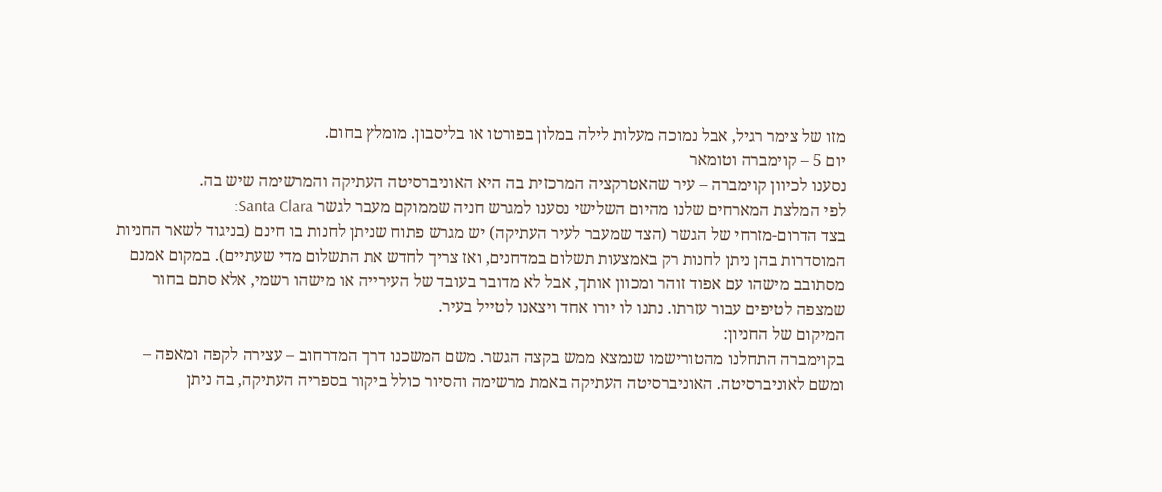מזו של צימר רגיל, אבל נמוכה מעלות לילה במלון בפורטו או בליסבון. מומלץ בחום.
יום 5 – קוימברה וטומאר
נסענו לכיוון קוימברה – עיר שהאטרקציה המרכזית בה היא האוניברסיטה העתיקה והמרשימה שיש בה.
לפי המלצת המארחים שלנו מהיום השלישי נסענו למגרש חניה שממוקם מעבר לגשר Santa Clara:
בצד הדרום-מזרחי של הגשר (הצד שמעבר לעיר העתיקה) יש מגרש פתוח שניתן לחנות בו חינם (בניגוד לשאר החניות המוסדרות בהן ניתן לחנות רק באמצעות תשלום במדחנים, ואז צריך לחדש את התשלום מדי שעתיים). במקום אמנם מסתובב מישהו עם אפוד זוהר ומכוון אותך, אבל לא מדובר בעובד של העירייה או מישהו רשמי, אלא סתם בחור שמצפה לטיפים עבור עזרתו. נתנו לו יורו אחד ויצאנו לטייל בעיר.
המיקום של החניון:
בקוימברה התחלנו מהטורישמו שנמצא ממש בקצה הגשר. משם המשכנו דרך המדרחוב – עצירה לקפה ומאפה – ומשם לאוניברסיטה. האוניברסיטה העתיקה באמת מרשימה והסיור כולל ביקור בספריה העתיקה, בה ניתן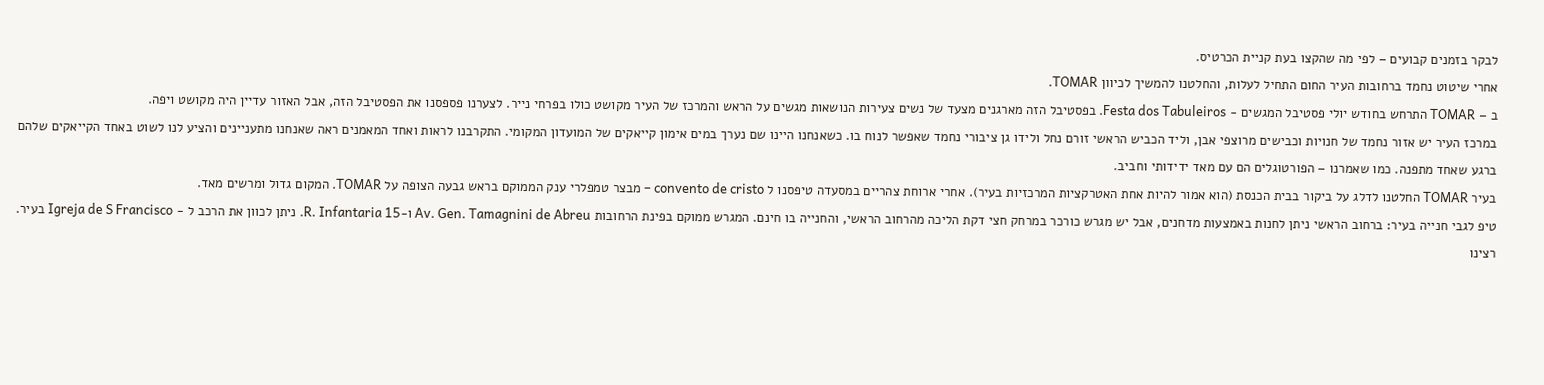לבקר בזמנים קבועים – לפי מה שהקצו בעת קניית הכרטיס.
אחרי שיטוט נחמד ברחובות העיר החום התחיל לעלות, והחלטנו להמשיך לכיוון TOMAR.
ב – TOMAR התרחש בחודש יולי פסטיבל המגשים - Festa dos Tabuleiros. בפסטיבל הזה מארגנים מצעד של נשים צעירות הנושאות מגשים על הראש והמרכז של העיר מקושט כולו בפרחי נייר. לצערנו פספסנו את הפסטיבל הזה, אבל האזור עדיין היה מקושט ויפה.
במרכז העיר יש אזור נחמד של חנויות וכבישים מרוצפי אבן, וליד הכביש הראשי זורם נחל ולידו גן ציבורי נחמד שאפשר לנוח בו. כשאנחנו היינו שם נערך במים אימון קייאקים של המועדון המקומי. התקרבנו לראות ואחד המאמנים ראה שאנחנו מתעניינים והציע לנו לשוט באחד הקייאקים שלהם ברגע שאחד מתפנה. כמו שאמרנו – הפורטוגלים הם עם מאד ידידותי וחביב.
בעיר TOMAR החלטנו לדלג על ביקור בבית הכנסת (הוא אמור להיות אחת האטרקציות המרכזיות בעיר). אחרי ארוחת צהריים במסעדה טיפסנו ל convento de cristo – מבצר טמפלרי ענק הממוקם בראש גבעה הצופה על TOMAR. המקום גדול ומרשים מאד.
טיפ לגבי חנייה בעיר: ברחוב הראשי ניתן לחנות באמצעות מדחנים, אבל יש מגרש כורכר במרחק חצי דקת הליכה מהרחוב הראשי, והחנייה בו חינם. המגרש ממוקם בפינת הרחובות Av. Gen. Tamagnini de Abreu ו-R. Infantaria 15. ניתן לכוון את הרכב ל - Igreja de S Francisco בעיר.
רצינו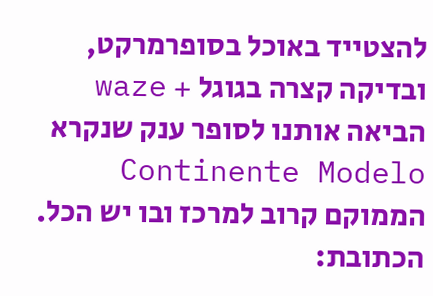להצטייד באוכל בסופרמרקט, ובדיקה קצרה בגוגל + waze הביאה אותנו לסופר ענק שנקרא Continente Modelo הממוקם קרוב למרכז ובו יש הכל. הכתובת: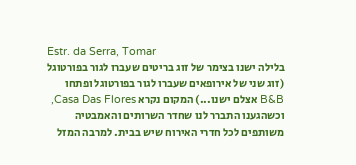Estr. da Serra, Tomar
בלילה ישנו בצימר של זוג בריטים שעברו לגור בפורטוגל (זוג שני של אירופאים שעברו לגור בפורטוגל ופתחו B&B אצלם ישנו...) המקום נקרא Casa Das Flores, וכשהגענו התברר לנו שחדר השרותים והאמבטיה משותפים לכל חדרי האירוח שיש בבית. למרבה המזל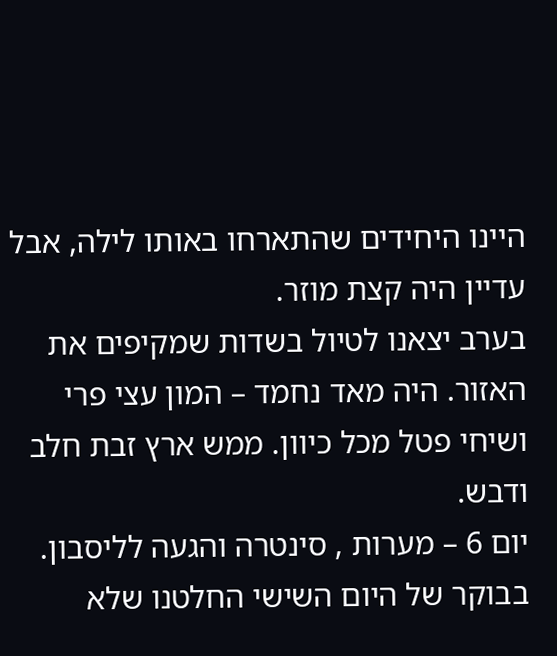היינו היחידים שהתארחו באותו לילה, אבל עדיין היה קצת מוזר.
בערב יצאנו לטיול בשדות שמקיפים את האזור. היה מאד נחמד – המון עצי פרי ושיחי פטל מכל כיוון. ממש ארץ זבת חלב ודבש.
יום 6 – מערות , סינטרה והגעה לליסבון.
בבוקר של היום השישי החלטנו שלא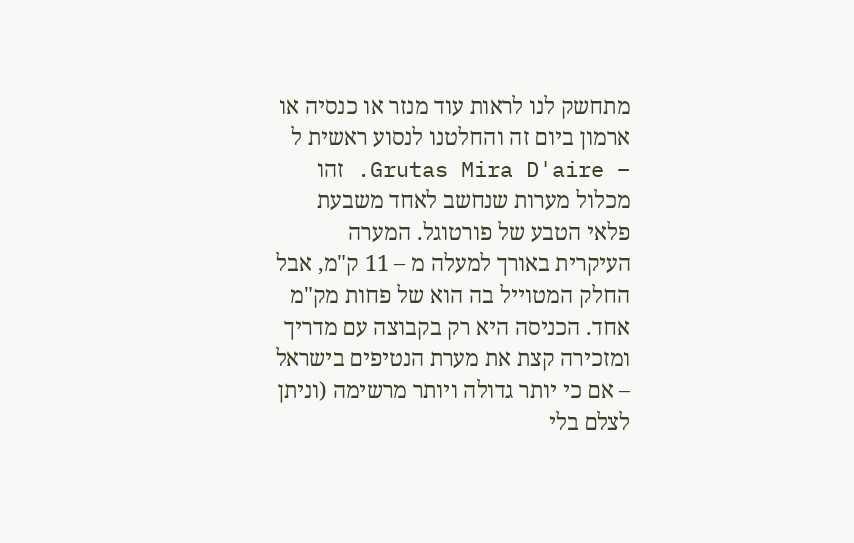מתחשק לנו לראות עוד מנזר או כנסיה או ארמון ביום זה והחלטנו לנסוע ראשית ל – Grutas Mira D'aire. זהו מכלול מערות שנחשב לאחד משבעת פלאי הטבע של פורטוגל. המערה העיקרית באורך למעלה מ – 11 ק"מ, אבל החלק המטוייל בה הוא של פחות מק"מ אחד. הכניסה היא רק בקבוצה עם מדריך ומזכירה קצת את מערת הנטיפים בישראל – אם כי יותר גדולה ויותר מרשימה (וניתן לצלם בלי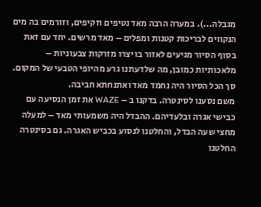מגבלה...). במערה הרבה מאד נטיפים וזקיפים, וזורמים בה מים הנקווים לבריכות קטנות ומפלים – מאד מרשים. יחד עם זאת בסוף הסיור מגיעים לאזור בו יצרו מזרקות צבעוניות – מלאכותיות כמובן, מה שלדעתנו גרע מהיופי הטבעי של המקום. סך הכל הסיור היה נחמד מאד ואתנחתא חביבה.
משם נסענו לסינטרה. בדקנו ב – WAZE את זמן הנסיעה עם כבישי אגרה ובלעדיהם. ההבדל היה משמעותי מאד – למעלה מחצי שעה הבדל, והחלטנו לנסוע בכביש האגרה. גם בסינטרה החלטנו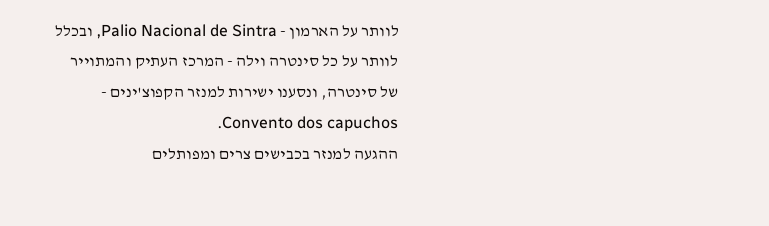לוותר על הארמון - Palio Nacional de Sintra, ובכלל לוותר על כל סינטרה וילה - המרכז העתיק והמתוייר של סינטרה, ונסענו ישירות למנזר הקפוצ'ינים - Convento dos capuchos.
ההגעה למנזר בכבישים צרים ומפותלים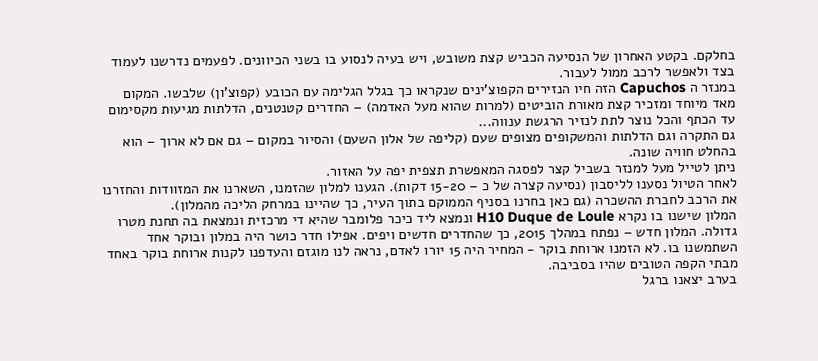בחלקם. בקטע האחרון של הנסיעה הכביש קצת משובש, ויש בעיה לנסוע בו בשני הכיוונים. לפעמים נדרשנו לעמוד בצד ולאפשר לרכב ממול לעבור.
במנזר ה Capuchos הזה חיו הנזירים הקפוצ'ינים שנקראו כך בגלל הגלימה עם הכובע (קפוצ'ון) שלבשו. המקום מאד מיוחד ומזכיר קצת מאורת הוביטים (למרות שהוא מעל האדמה) – החדרים קטנטנים, הדלתות מגיעות מקסימום עד הכתף והכל נוצר לתת לנזיר הרגשת ענווה...
גם התקרה וגם הדלתות והמשקופים מצופים שעם (קליפה של אלון השעם) והסיור במקום – גם אם לא ארוך – הוא בהחלט חוויה שונה.
ניתן לטייל מעל למנזר בשביל קצר לפסגה המאפשרת תצפית יפה על האזור.
לאחר הטיול נסענו לליסבון (נסיעה קצרה של כ – 15-20 דקות). הגענו למלון שהזמנו, השארנו את המזוודות והחזרנו את הרכב לחברת ההשכרה (גם כאן בחרנו בסניף הממוקם בתוך העיר, כך שהיינו במרחק הליכה מהמלון).
המלון שישנו בו נקרא H10 Duque de Loule ונמצא ליד כיכר פלומבר שהיא די מרכזית ונמצאת בה תחנת מטרו גדולה. המלון חדש – נפתח במהלך 2015, כך שהחדרים חדשים ויפים. אפילו חדר כושר היה במלון ובוקר אחד השתמשנו בו. לא הזמנו ארוחת בוקר - המחיר היה 15 יורו לאדם, נראה לנו מוגזם והעדפנו לקנות ארוחת בוקר באחד מבתי הקפה הטובים שהיו בסביבה.
בערב יצאנו ברגל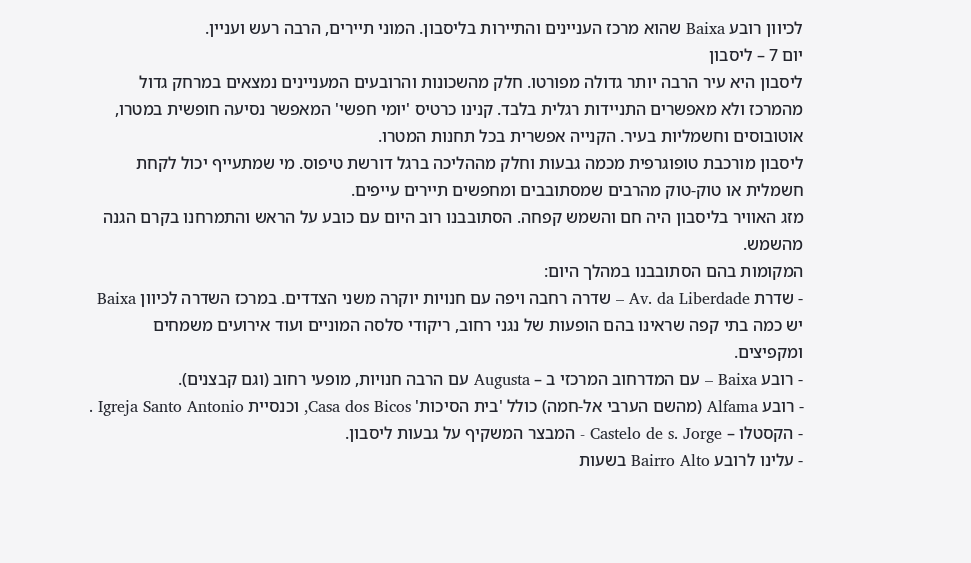לכיוון רובע Baixa שהוא מרכז העניינים והתיירות בליסבון. המוני תיירים, הרבה רעש ועניין.
יום 7 – ליסבון
ליסבון היא עיר הרבה יותר גדולה מפורטו. חלק מהשכונות והרובעים המעניינים נמצאים במרחק גדול מהמרכז ולא מאפשרים התניידות רגלית בלבד. קנינו כרטיס 'יומי חפשי' המאפשר נסיעה חופשית במטרו, אוטובוסים וחשמליות בעיר. הקנייה אפשרית בכל תחנות המטרו.
ליסבון מורכבת טופוגרפית מכמה גבעות וחלק מההליכה ברגל דורשת טיפוס. מי שמתעייף יכול לקחת חשמלית או טוק-טוק מהרבים שמסתובבים ומחפשים תיירים עייפים.
מזג האוויר בליסבון היה חם והשמש קפחה. הסתובבנו רוב היום עם כובע על הראש והתמרחנו בקרם הגנה מהשמש.
המקומות בהם הסתובבנו במהלך היום:
- שדרת Av. da Liberdade – שדרה רחבה ויפה עם חנויות יוקרה משני הצדדים. במרכז השדרה לכיוון Baixa יש כמה בתי קפה שראינו בהם הופעות של נגני רחוב, ריקודי סלסה המוניים ועוד אירועים משמחים ומקפיצים.
- רובע Baixa – עם המדרחוב המרכזי ב – Augusta עם הרבה חנויות, מופעי רחוב (וגם קבצנים).
- רובע Alfama (מהשם הערבי אל-חמה) כולל 'בית הסיכות' Casa dos Bicos, וכנסיית Igreja Santo Antonio .
- הקסטלו – Castelo de s. Jorge - המבצר המשקיף על גבעות ליסבון.
- עלינו לרובע Bairro Alto בשעות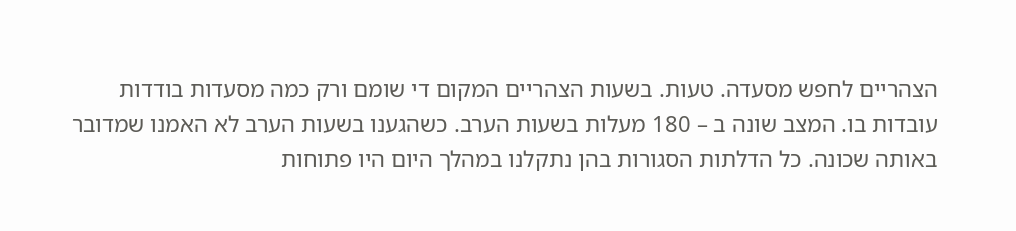הצהריים לחפש מסעדה. טעות. בשעות הצהריים המקום די שומם ורק כמה מסעדות בודדות עובדות בו. המצב שונה ב – 180 מעלות בשעות הערב. כשהגענו בשעות הערב לא האמנו שמדובר באותה שכונה. כל הדלתות הסגורות בהן נתקלנו במהלך היום היו פתוחות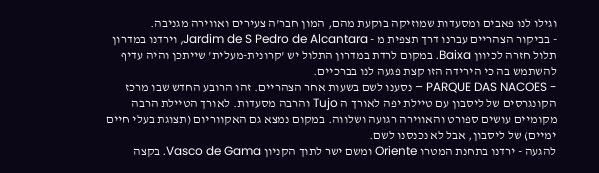וגילו לנו פאבים ומסעדות שמוזיקה בוקעת מהם, המון חבר'ה צעירים ואווירה מגניבה.
- בביקור הצהריים עברנו דרך תצפית מ - Jardim de S Pedro de Alcantara, וירדנו במדרון תלול חזרה לכיוון Baixa. במקום לרדת במדרון התלול יש 'קרונית-מעלית' שייתכן והיה עדיף להשתמש בה כי הירידה הזו קצת פגעה לנו בברכיים.
- PARQUE DAS NACOES – נסענו לשם בשעות אחר הצהריים. זהו הרובע החדש שבו מרכז הקונגרסים של ליסבון עם טיילת יפה לאורך ה Tujo והרבה מסעדות. לאורך הטיילת הרבה מקומיים עושים ספורט והאווירה רגועה ושלווה. במקום נמצא גם האקווריום (תצוגת בעלי חיים ימיים) של ליסבון, אבל לא נכנסנו לשם.
להגעה - ירדנו בתחנת המטרו Oriente ומשם ישר לתוך הקניון Vasco de Gama. בקצה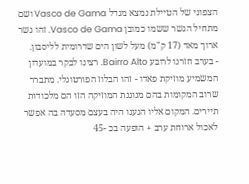הצפוני של הטיילת נמצא מגדל Vasco de Gama ושם מתחיל הגשר ששמו כמובן Vasco de Gama. זהו גשר ארוך מאד (17 ק"מ) מעל לשון הים שדרומית לליסבון.
- בערב חזרנו לרובע Bairro Alto. רצינו לבקר במועדון המשמיע מוזיקת פאדו - זהו הבלוז הפורטוגלי. מתברר שרוב המקומות בהם מנוגנת המוזיקה הזו הם מלכודות תיירים. המקום אליו הגענו היה בעצם מסעדה בה אפשר לאכול ארוחת ערב + הופעה בכ -45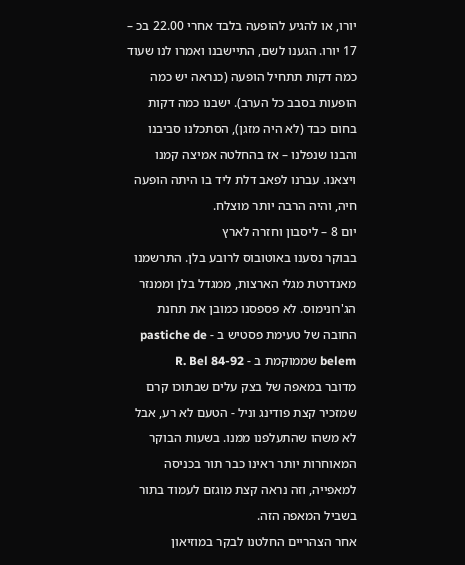יורו, או להגיע להופעה בלבד אחרי 22.00 בכ – 17 יורו. הגענו לשם, התיישבנו ואמרו לנו שעוד כמה דקות תתחיל הופעה (כנראה יש כמה הופעות בסבב כל הערב). ישבנו כמה דקות בחום כבד (לא היה מזגן), הסתכלנו סביבנו והבנו שנפלנו – אז בהחלטה אמיצה קמנו ויצאנו. עברנו לפאב דלת ליד בו היתה הופעה חיה, והיה הרבה יותר מוצלח.
יום 8 – ליסבון וחזרה לארץ
בבוקר נסענו באוטובוס לרובע בלן. התרשמנו מאנדרטת מגלי הארצות, ממגדל בלן וממנזר הג'רונימוס. לא פספסנו כמובן את תחנת החובה של טעימת פסטיש ב - pastiche de belem שממוקמת ב - R. Bel 84-92
מדובר במאפה של בצק עלים שבתוכו קרם שמזכיר קצת פודינג וניל - הטעם לא רע, אבל לא משהו שהתעלפנו ממנו. בשעות הבוקר המאוחרות יותר ראינו כבר תור בכניסה למאפייה, וזה נראה קצת מוגזם לעמוד בתור בשביל המאפה הזה.
אחר הצהריים החלטנו לבקר במוזיאון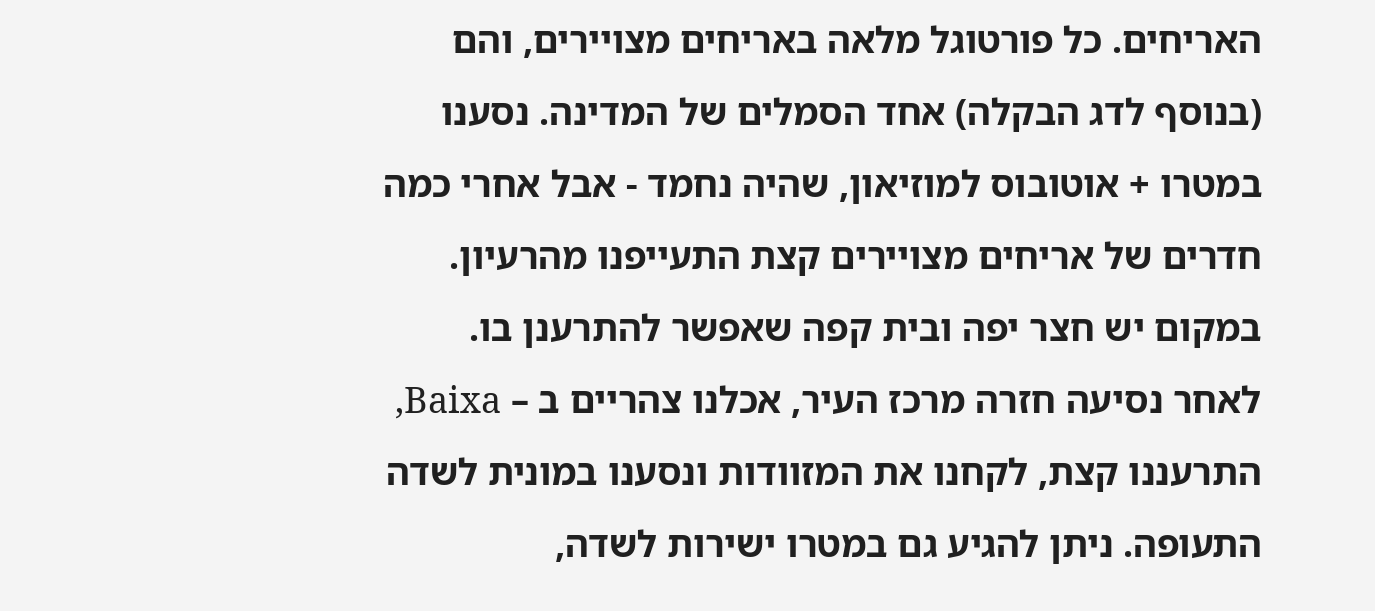האריחים. כל פורטוגל מלאה באריחים מצויירים, והם (בנוסף לדג הבקלה) אחד הסמלים של המדינה. נסענו במטרו + אוטובוס למוזיאון, שהיה נחמד - אבל אחרי כמה חדרים של אריחים מצויירים קצת התעייפנו מהרעיון. במקום יש חצר יפה ובית קפה שאפשר להתרענן בו.
לאחר נסיעה חזרה מרכז העיר, אכלנו צהריים ב – Baixa, התרעננו קצת, לקחנו את המזוודות ונסענו במונית לשדה התעופה. ניתן להגיע גם במטרו ישירות לשדה,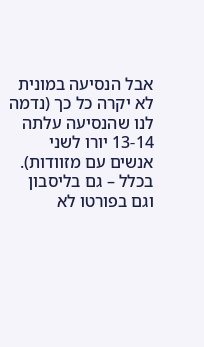אבל הנסיעה במונית לא יקרה כל כך (נדמה לנו שהנסיעה עלתה 13-14 יורו לשני אנשים עם מזוודות). בכלל – גם בליסבון וגם בפורטו לא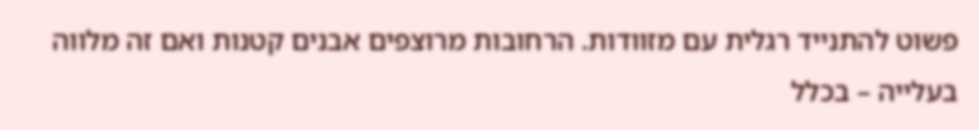פשוט להתנייד רגלית עם מזוודות. הרחובות מרוצפים אבנים קטנות ואם זה מלווה בעלייה – בכלל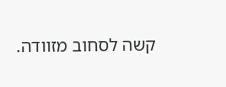קשה לסחוב מזוודה.